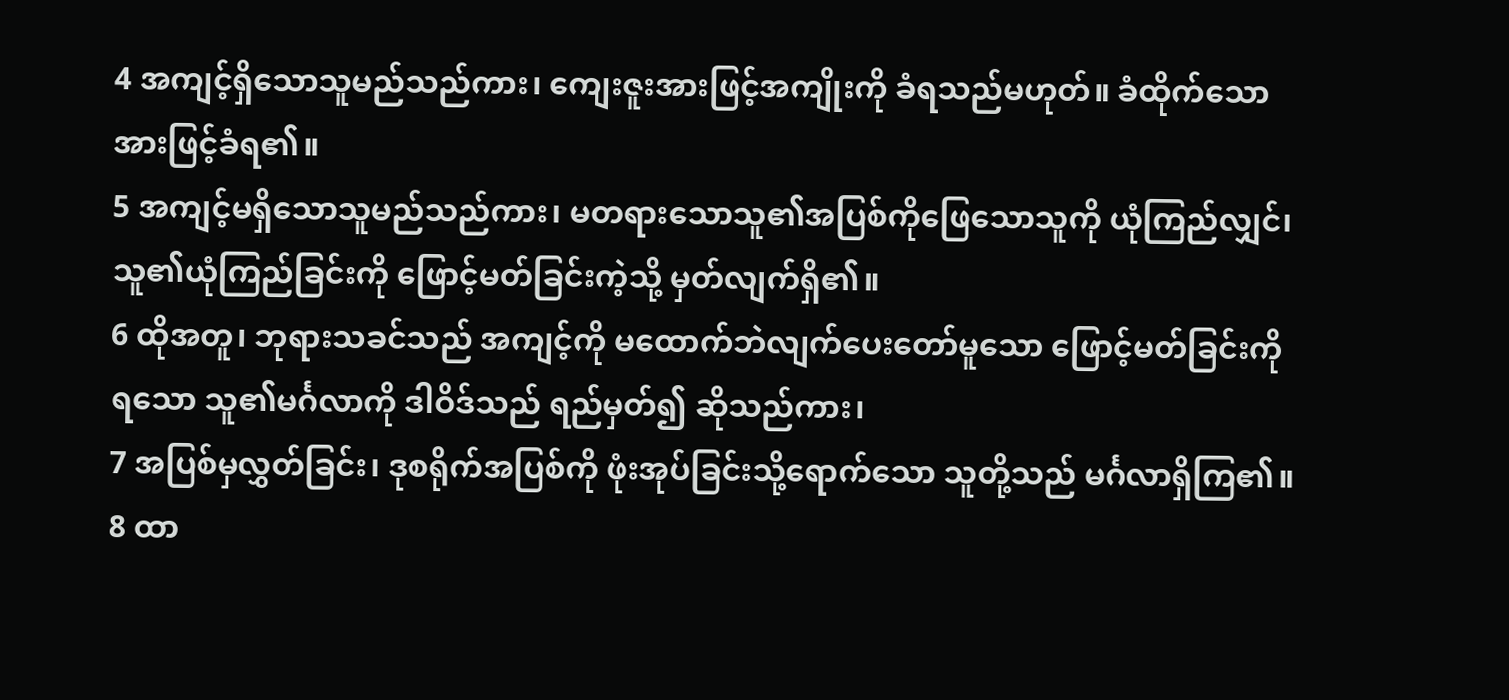4 အကျင့်ရှိသောသူမည်သည်ကား၊ ကျေးဇူးအားဖြင့်အကျိုးကို ခံရသည်မဟုတ်။ ခံထိုက်သော အားဖြင့်ခံရ၏။
5 အကျင့်မရှိသောသူမည်သည်ကား၊ မတရားသောသူ၏အပြစ်ကိုဖြေသောသူကို ယုံကြည်လျှင်၊ သူ၏ယုံကြည်ခြင်းကို ဖြောင့်မတ်ခြင်းကဲ့သို့ မှတ်လျက်ရှိ၏။
6 ထိုအတူ၊ ဘုရားသခင်သည် အကျင့်ကို မထောက်ဘဲလျက်ပေးတော်မူသော ဖြောင့်မတ်ခြင်းကို ရသော သူ၏မင်္ဂလာကို ဒါဝိဒ်သည် ရည်မှတ်၍ ဆိုသည်ကား၊
7 အပြစ်မှလွှတ်ခြင်း၊ ဒုစရိုက်အပြစ်ကို ဖုံးအုပ်ခြင်းသို့ရောက်သော သူတို့သည် မင်္ဂလာရှိကြ၏။
8 ထာ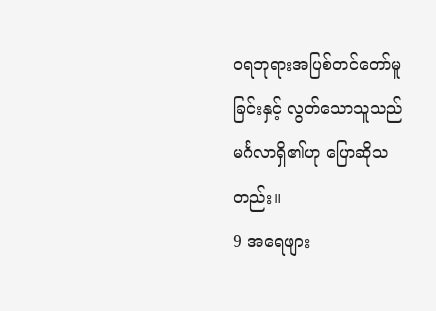ဝရဘုရားအပြစ်တင်တော်မူခြင်းနှင့် လွတ်သောသူသည် မင်္ဂလာရှိ၏ဟု ပြောဆိုသတည်း။
9 အရေဖျား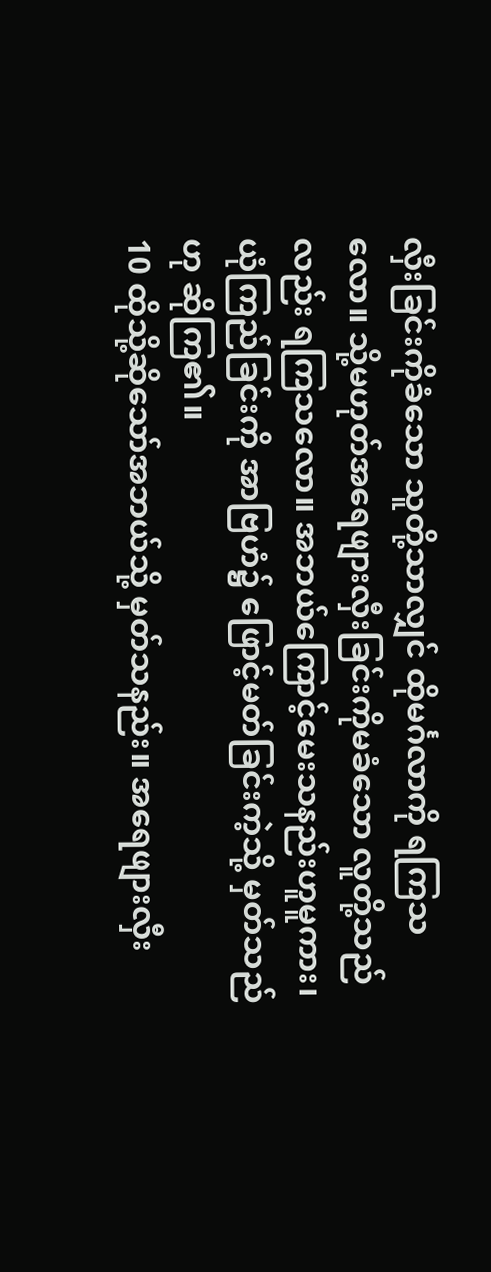လှီးခြင်းကိုခံသော သူတို့သာလျှင် ထိုမင်္ဂလာကို ရကြသလော။ သို့မဟုတ်အရေဖျားလှီးခြင်းကိုမခံသော လူတို့သည်လည်း ရကြသလော။ အဘယ်ကြောင့်မေးသနည်းဟူမူကား၊ ယုံကြည်ခြင်းကို အာဗြဟံ၌ ဖြောင့်မတ်ခြင်းကဲ့သို့ မှတ်သည်ဟု ဆိုကြ၏။
10 ထိုသို့ဆိုသော်အဘယ်သို့ မှတ်သနည်း။ အရေဖျားလှီး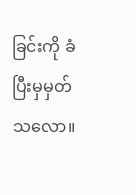ခြင်းကို ခံပြီးမှမှတ်သလော။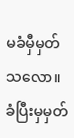မခံမှီမှတ်သလော။ ခံပြီးမှမှတ်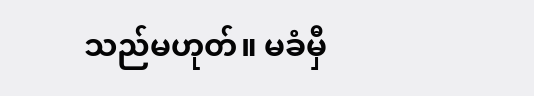သည်မဟုတ်။ မခံမှီ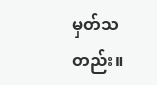မှတ်သတည်း။